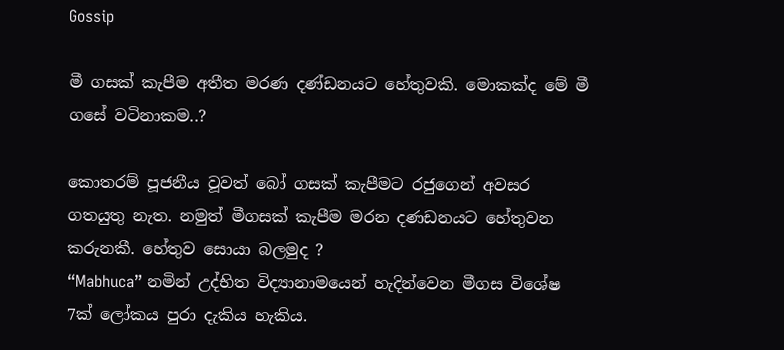Gossip

මී ගසක් කැපීම අතීත මරණ දණ්ඩනයට හේතුවකි. මොකක්ද මේ මී ගසේ වටිනාකම..?

කොතරම් පූජනීය වූවත් බෝ ගසක් කැපීමට රජුගෙන් අවසර ගතයුතු නැත. නමුත් මීගසක් කැපීම මරන දණඩනයට හේතුවන කරුනකී. හේතුව සොයා බලමුද ?
“Mabhuca” නමින් උද්භිත විද්‍යානාමයෙන් හැදින්වෙන මීගස විශේෂ 7ක් ලෝකය පුරා දැකිය හැකිය.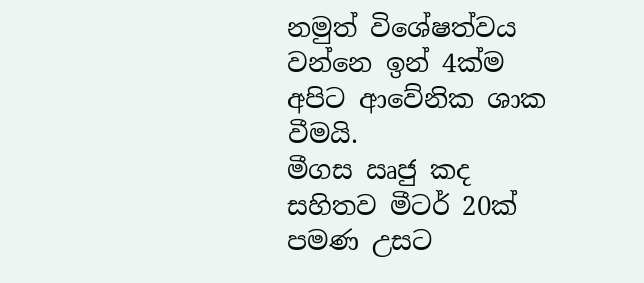නමුත් විශේෂත්වය වන්නෙ ඉන් 4ක්ම අපිට ආවේනික ශාක වීමයි.
මීගස ඍජු කද සහිතව මීටර් 20ක් පමණ උසට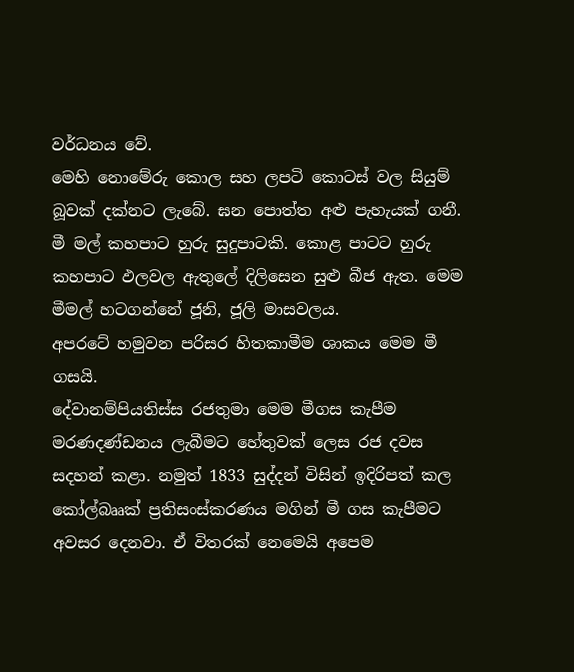වර්ධනය වේ.
මෙහි නොමේරු කොල සහ ලපටි කොටස් වල සියුම් බූවක් දක්නට ලැබේ. ඝන පොත්ත අළු පැහැයක් ගනී.
මී මල් කහපාට හුරු සුදුපාටකි. කොළ පාටට හුරු කහපාට ඵලවල ඇතුලේ දිලිසෙන සුළු බීජ ඇත. මෙම මීමල් හටගන්නේ ජූනි, ජූලි මාසවලය.
අපරටේ හමුවන පරිසර හිතකාමීම ශාකය මෙම මී ගසයි.
දේවානම්පියතිස්ස රජතුමා මෙම මීගස කැපීම මරණදණ්ඩනය ලැබීමට හේතුවක් ලෙස රජ දවස සදහන් කළා. නමුත් 1833 සුද්දන් විසින් ඉදිරිපත් කල කෝල්බෲක් ප්‍රතිසංස්කරණය මගින් මී ගස කැපීමට අවසර දෙනවා. ඒ විතරක් නෙමෙයි අපෙම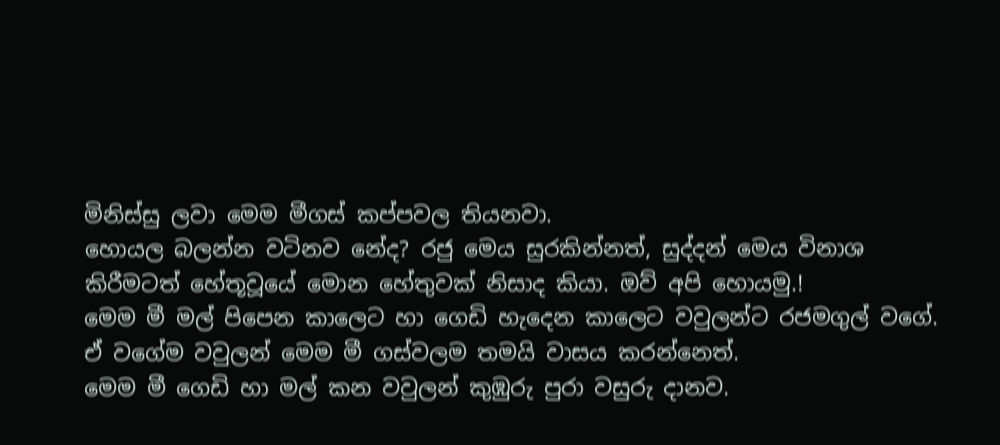මිනිස්සු ලවා මෙම මීගස් කප්පවල තියනවා.
හොයල බලන්න වටිනව නේද? රජු මෙය සුරකින්නත්, සුද්දන් මෙය විනාශ කිරීමටත් හේතූවූයේ මොන හේතුවක් නිසාද කියා. ඔව් අපි හොයමු.!
මෙම මී මල් පිපෙන කාලෙට හා ගෙඩි හැදෙන කාලෙට වවුලන්ට රජමගුල් වගේ. ඒ වගේම වවුලන් මෙම මී ගස්වලම තමයි වාසය කරන්නෙත්.
මෙම මී ගෙඩි හා මල් කන වවුලන් කුඹුරු පුරා වසුරු දානව.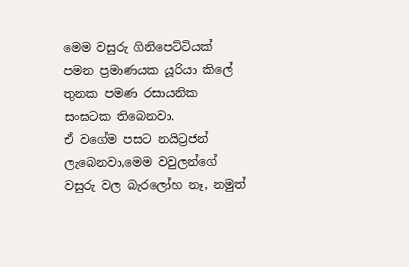මෙම වසුරු ගිනිපෙට්ටියක් පමන ප්‍රමාණයක යූරියා කිලේ තුනක පමණ රසායනික සංඝටක තිබෙනවා.
ඒ වගේම පසට නයිට්‍රජන් ලැබෙනවා,මෙම වවුලන්ගේ වසුරු වල බැරලෝහ නෑ, නමුත්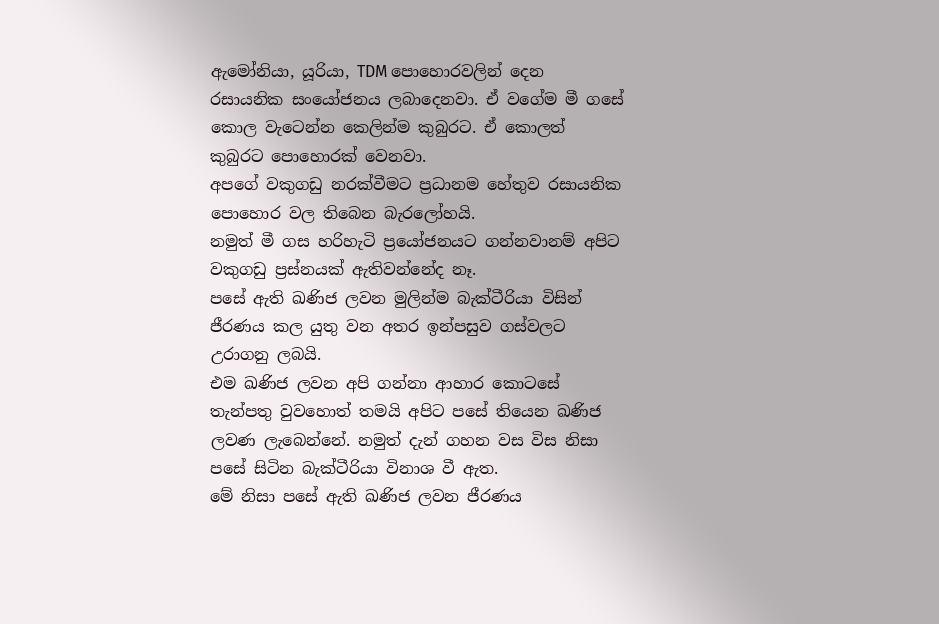ඇමෝනියා, යූරියා, TDM පොහොරවලින් දෙන රසායනික සංයෝජනය ලබාදෙනවා. ඒ වගේම මී ගසේ කොල වැටෙන්න කෙලින්ම කුබුරට. ඒ කොලත් කුබුරට පොහොරක් වෙනවා.
අපගේ වකුගඩු නරක්වීමට ප්‍රධානම හේතුව රසායනික පොහොර වල තිබෙන බැරලෝහයි.
නමුත් මී ගස හරිහැටි ප්‍රයෝජනයට ගන්නවානම් අපිට වකුගඩු ප්‍රස්නයක් ඇතිවන්නේද නෑ.
පසේ ඇති ඛණිජ ලවන මුලින්ම බැක්ටීරියා විසින් ජීරණය කල යුතු වන අතර ඉන්පසුව ගස්වලට උරාගනු ලබයි.
එම ඛණිජ ලවන අපි ගන්නා ආහාර කොටසේ තැන්පතු වුවහොත් තමයි අපිට පසේ තියෙන ඛණිජ ලවණ ලැබෙන්නේ. නමුත් දැන් ගහන වස විස නිසා පසේ සිටින බැක්ටීරියා විනාශ වී ඇත.
මේ නිසා පසේ ඇති ඛණිජ ලවන ජීරණය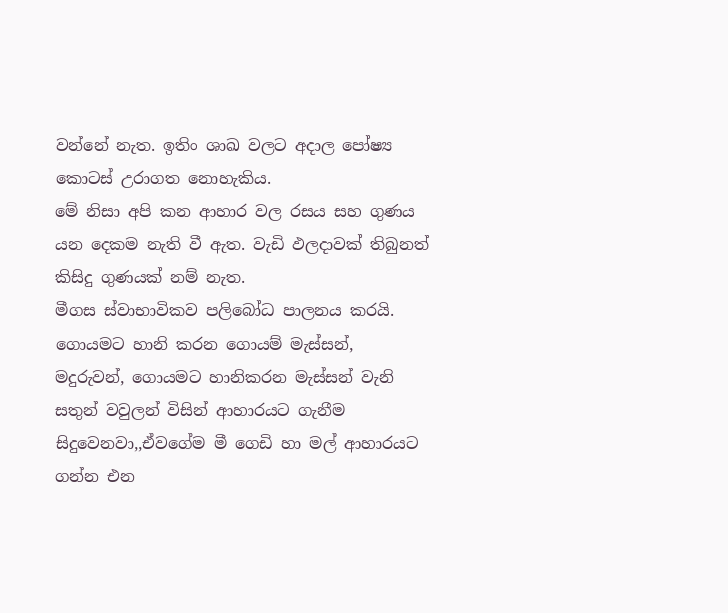වන්නේ නැත. ඉතිං ශාඛ වලට අදාල පෝෂ්‍ය කොටස් උරාගත නොහැකිය.
මේ නිසා අපි කන ආහාර වල රසය සහ ගුණය යන දෙකම නැති වී ඇත. වැඩි ඵලදාවක් තිබුනත් කිසිදු ගුණයක් නම් නැත.
මීගස ස්වාභාවිකව පලිබෝධ පාලනය කරයි. ගොයමට හානි කරන ගොයම් මැස්සන්, මදුරුවන්, ගොයමට හානිකරන මැස්සන් වැනි සතුන් වවුලන් විසින් ආහාරයට ගැනීම සිදුවෙනවා,,ඒවගේම මී ගෙඩි හා මල් ආහාරයට ගන්න එන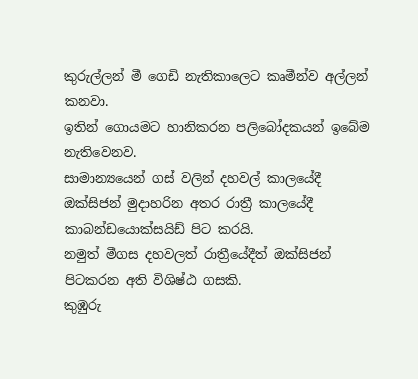කුරුල්ලන් මී ගෙඩි නැතිකාලෙට කෘමීන්ව අල්ලන් කනවා.
ඉතින් ගොයමට හානිකරන පලිබෝදකයන් ඉබේම නැතිවෙනව.
සාමාන්‍යයෙන් ගස් වලින් දහවල් කාලයේදී ඔක්සිජන් මුදාහරින අතර රාත්‍රී කාලයේදී කාබන්ඩයොක්සයිඩ් පිට කරයි.
නමුත් මීගස දහවලත් රාත්‍රීයේදීත් ඔක්සිජන් පිටකරන අති විශිෂ්ඨ ගසකි.
කුඹුරු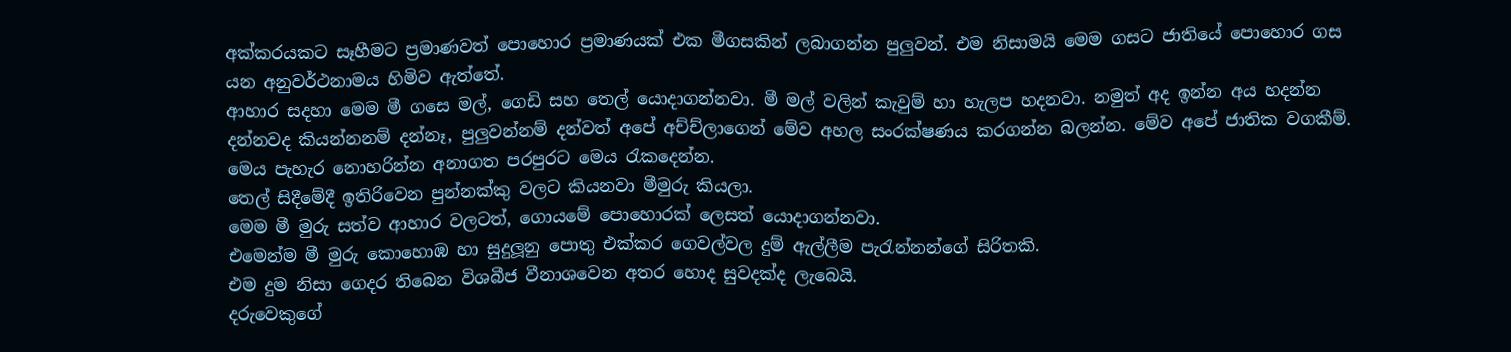අක්කරයකට සෑහීමට ප්‍රමාණවත් පොහොර ප්‍රමාණයක් එක මීගසකින් ලබාගන්න පුලුවන්. එම නිසාමයි මෙම ගසට ජාතියේ පොහොර ගස යන අනුවර්ථනාමය හිමිව ඇත්තේ.
ආහාර සදහා මෙම මී ගසෙ මල්, ගෙඩි සහ තෙල් යොදාගන්නවා. මී මල් වලින් කැවුම් හා හැලප හදනවා. නමුත් අද ඉන්න අය හදන්න දන්නවද කියන්නනම් දන්නෑ, පුලුවන්නම් දන්වත් අපේ අච්ච්ලාගෙන් මේව අහල සංරක්ෂණය කරගන්න බලන්න. මේව අපේ ජාතික වගකීම්.
මෙය පැහැර නොහරින්න අනාගත පරපුරට මෙය රැකදෙන්න.
තෙල් සිදීමේදී ඉතිරිවෙන පුන්නක්කු වලට කියනවා මීමුරු කියලා.
මෙම මී මුරු සත්ව ආහාර වලටත්, ගොයමේ පොහොරක් ලෙසත් යොදාගන්නවා.
එමෙන්ම මී මුරු කොහොඹ හා සුදුලූනු පොතු එක්කර ගෙවල්වල දුම් ඇල්ලීම පැරැන්නන්ගේ සිරිතකි.
එම දුම නිසා ගෙදර තිබෙන විශබීජ වීනාශවෙන අතර හොද සුවදක්ද ලැබෙයි.
දරුවෙකුගේ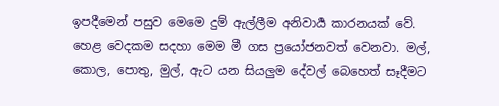ඉපදීමෙන් පසුව මෙමෙ දුම් ඇල්ලීම අනිවාර්‍ය කාරනයක් වේ.
හෙළ වෙදකම සදහා මෙම මී ගස ප්‍රයෝජනවත් වෙනවා. මල්, කොල, පොතු, මුල්, ඇට යන සියලුම දේවල් බෙහෙත් සෑදීමට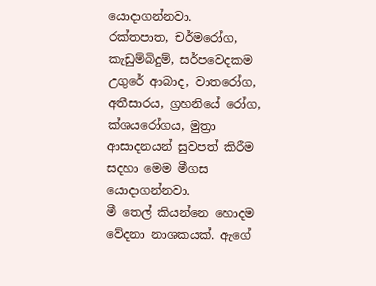යොදාගන්නවා.
රක්තපාත, චර්මරෝග, කැඩුම්බිදුම්, සර්පවෙදකම උගුරේ ආබාද, වාතරෝග, අතීසාරය, ග්‍රහනියේ රෝග, ක්ශයරෝගය, මුත්‍රා ආසාදනයන් සුවපත් කිරීම සදහා මෙම මීගස යොදාගන්නවා.
මී තෙල් කියන්නෙ හොදම වේදනා නාශකයක්. ඇගේ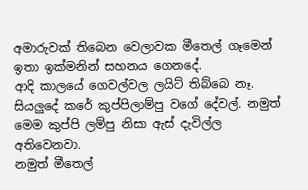අමාරුවක් තිබෙන වෙලාවක මීතෙල් ගෑමෙන් ඉතා ඉක්මනින් සහනය ගෙනදේ.
ආදි කාලයේ ගෙවල්වල ලයිට් තිබ්බෙ නෑ. සියලුදේ කරේ කුප්පිලාම්පු වගේ දේවල්. නමුත් මෙම කුප්පි ලම්පු නිසා ඇස් දැවිල්ල අතිවෙනවා.
නමුත් මීතෙල්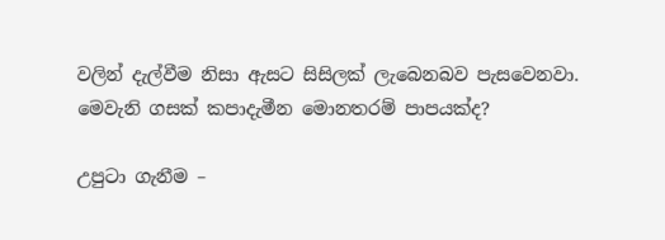වලින් දැල්වීම නිසා ඇසට සිසිලක් ලැබෙනබව පැසවෙනවා.
මෙවැනි ගසක් කපාදැමීන මොනතරම් පාපයක්ද?

උපුටා ගැනීම –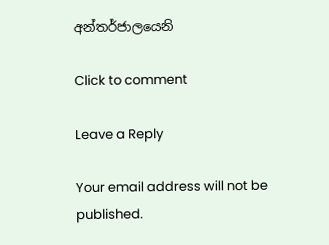අන්තර්ජාලයෙනි

Click to comment

Leave a Reply

Your email address will not be published.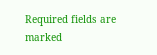Required fields are marked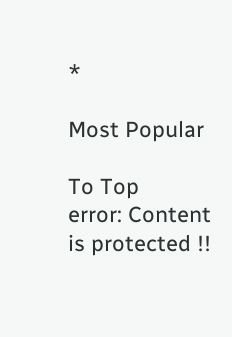*

Most Popular

To Top
error: Content is protected !!